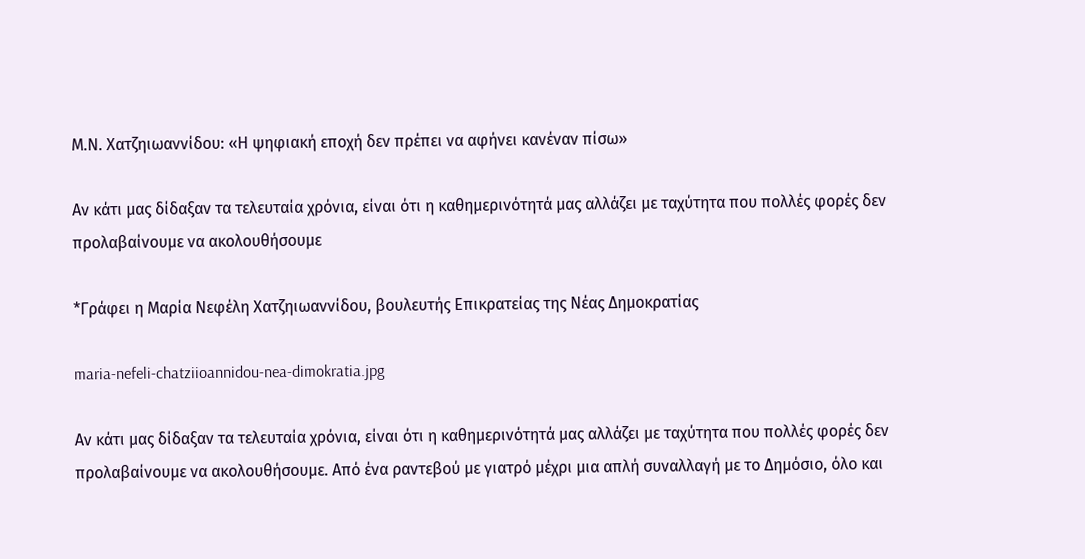Μ.Ν. Χατζηιωαννίδου: «Η ψηφιακή εποχή δεν πρέπει να αφήνει κανέναν πίσω»

Αν κάτι μας δίδαξαν τα τελευταία χρόνια, είναι ότι η καθημερινότητά μας αλλάζει με ταχύτητα που πολλές φορές δεν προλαβαίνουμε να ακολουθήσουμε

*Γράφει η Μαρία Νεφέλη Χατζηιωαννίδου, βουλευτής Επικρατείας της Νέας Δημοκρατίας

maria-nefeli-chatziioannidou-nea-dimokratia.jpg

Αν κάτι μας δίδαξαν τα τελευταία χρόνια, είναι ότι η καθημερινότητά μας αλλάζει με ταχύτητα που πολλές φορές δεν προλαβαίνουμε να ακολουθήσουμε. Από ένα ραντεβού με γιατρό μέχρι μια απλή συναλλαγή με το Δημόσιο, όλο και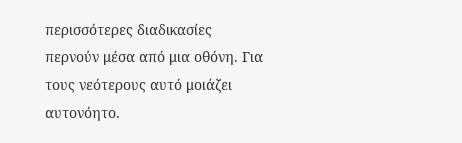περισσότερες διαδικασίες περνούν μέσα από μια οθόνη. Για τους νεότερους αυτό μοιάζει αυτονόητο.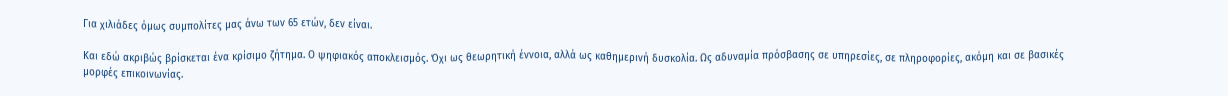Για χιλιάδες όμως συμπολίτες μας άνω των 65 ετών, δεν είναι.

Και εδώ ακριβώς βρίσκεται ένα κρίσιμο ζήτημα. Ο ψηφιακός αποκλεισμός. Όχι ως θεωρητική έννοια, αλλά ως καθημερινή δυσκολία. Ως αδυναμία πρόσβασης σε υπηρεσίες, σε πληροφορίες, ακόμη και σε βασικές μορφές επικοινωνίας.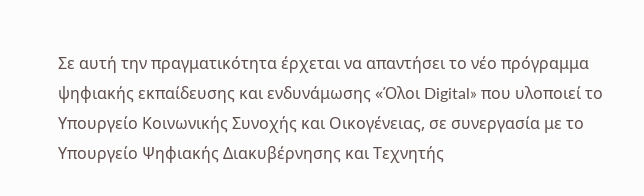Σε αυτή την πραγματικότητα έρχεται να απαντήσει το νέο πρόγραμμα ψηφιακής εκπαίδευσης και ενδυνάμωσης «Όλοι Digital» που υλοποιεί το Υπουργείο Κοινωνικής Συνοχής και Οικογένειας, σε συνεργασία με το Υπουργείο Ψηφιακής Διακυβέρνησης και Τεχνητής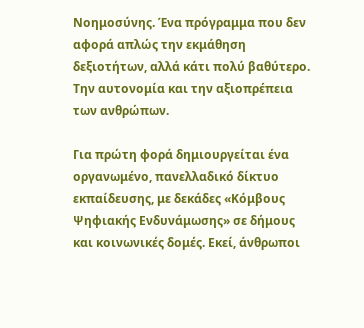Νοημοσύνης. Ένα πρόγραμμα που δεν αφορά απλώς την εκμάθηση δεξιοτήτων, αλλά κάτι πολύ βαθύτερο. Την αυτονομία και την αξιοπρέπεια των ανθρώπων.

Για πρώτη φορά δημιουργείται ένα οργανωμένο, πανελλαδικό δίκτυο εκπαίδευσης, με δεκάδες «Κόμβους Ψηφιακής Ενδυνάμωσης» σε δήμους και κοινωνικές δομές. Εκεί, άνθρωποι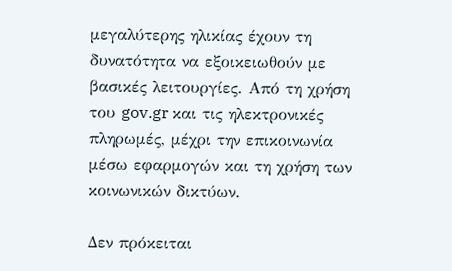μεγαλύτερης ηλικίας έχουν τη δυνατότητα να εξοικειωθούν με βασικές λειτουργίες. Από τη χρήση του gov.gr και τις ηλεκτρονικές πληρωμές, μέχρι την επικοινωνία μέσω εφαρμογών και τη χρήση των κοινωνικών δικτύων.

Δεν πρόκειται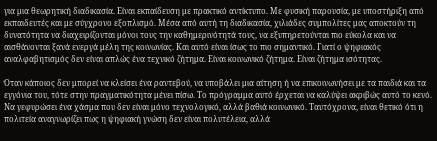για μια θεωρητική διαδικασία. Είναι εκπαίδευση με πρακτικό αντίκτυπο. Με φυσική παρουσία, με υποστήριξη από εκπαιδευτές και με σύγχρονο εξοπλισμό. Μέσα από αυτή τη διαδικασία, χιλιάδες συμπολίτες μας αποκτούν τη δυνατότητα να διαχειρίζονται μόνοι τους την καθημερινότητά τους, να εξυπηρετούνται πιο εύκολα και να αισθάνονται ξανά ενεργά μέλη της κοινωνίας. Και αυτό είναι ίσως το πιο σημαντικό. Γιατί ο ψηφιακός αναλφαβητισμός δεν είναι απλώς ένα τεχνικό ζήτημα. Είναι κοινωνικό ζήτημα. Είναι ζήτημα ισότητας.

Όταν κάποιος δεν μπορεί να κλείσει ένα ραντεβού, να υποβάλει μια αίτηση ή να επικοινωνήσει με τα παιδιά και τα εγγόνια του, τότε στην πραγματικότητα μένει πίσω. Το πρόγραμμα αυτό έρχεται να καλύψει ακριβώς αυτό το κενό. Να γεφυρώσει ένα χάσμα που δεν είναι μόνο τεχνολογικό, αλλά βαθιά κοινωνικό. Ταυτόχρονα, είναι θετικό ότι η πολιτεία αναγνωρίζει πως η ψηφιακή γνώση δεν είναι πολυτέλεια, αλλά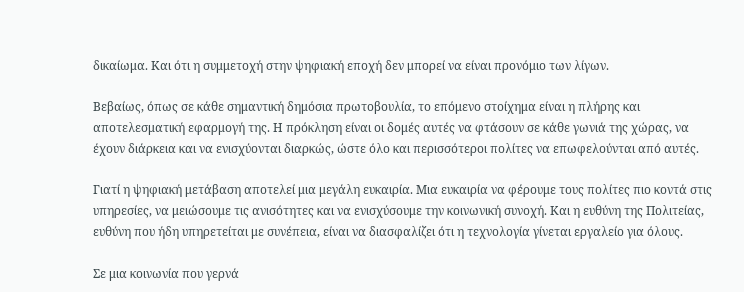δικαίωμα. Και ότι η συμμετοχή στην ψηφιακή εποχή δεν μπορεί να είναι προνόμιο των λίγων.

Βεβαίως, όπως σε κάθε σημαντική δημόσια πρωτοβουλία, το επόμενο στοίχημα είναι η πλήρης και αποτελεσματική εφαρμογή της. Η πρόκληση είναι οι δομές αυτές να φτάσουν σε κάθε γωνιά της χώρας, να έχουν διάρκεια και να ενισχύονται διαρκώς, ώστε όλο και περισσότεροι πολίτες να επωφελούνται από αυτές.

Γιατί η ψηφιακή μετάβαση αποτελεί μια μεγάλη ευκαιρία. Μια ευκαιρία να φέρουμε τους πολίτες πιο κοντά στις υπηρεσίες, να μειώσουμε τις ανισότητες και να ενισχύσουμε την κοινωνική συνοχή. Και η ευθύνη της Πολιτείας, ευθύνη που ήδη υπηρετείται με συνέπεια, είναι να διασφαλίζει ότι η τεχνολογία γίνεται εργαλείο για όλους.

Σε μια κοινωνία που γερνά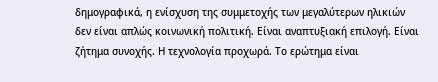δημογραφικά, η ενίσχυση της συμμετοχής των μεγαλύτερων ηλικιών δεν είναι απλώς κοινωνική πολιτική. Είναι αναπτυξιακή επιλογή. Είναι ζήτημα συνοχής. Η τεχνολογία προχωρά. Το ερώτημα είναι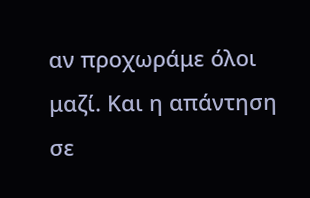αν προχωράμε όλοι μαζί. Και η απάντηση σε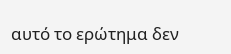αυτό το ερώτημα δεν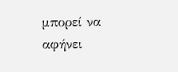μπορεί να αφήνει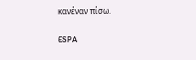κανέναν πίσω.

ESPA